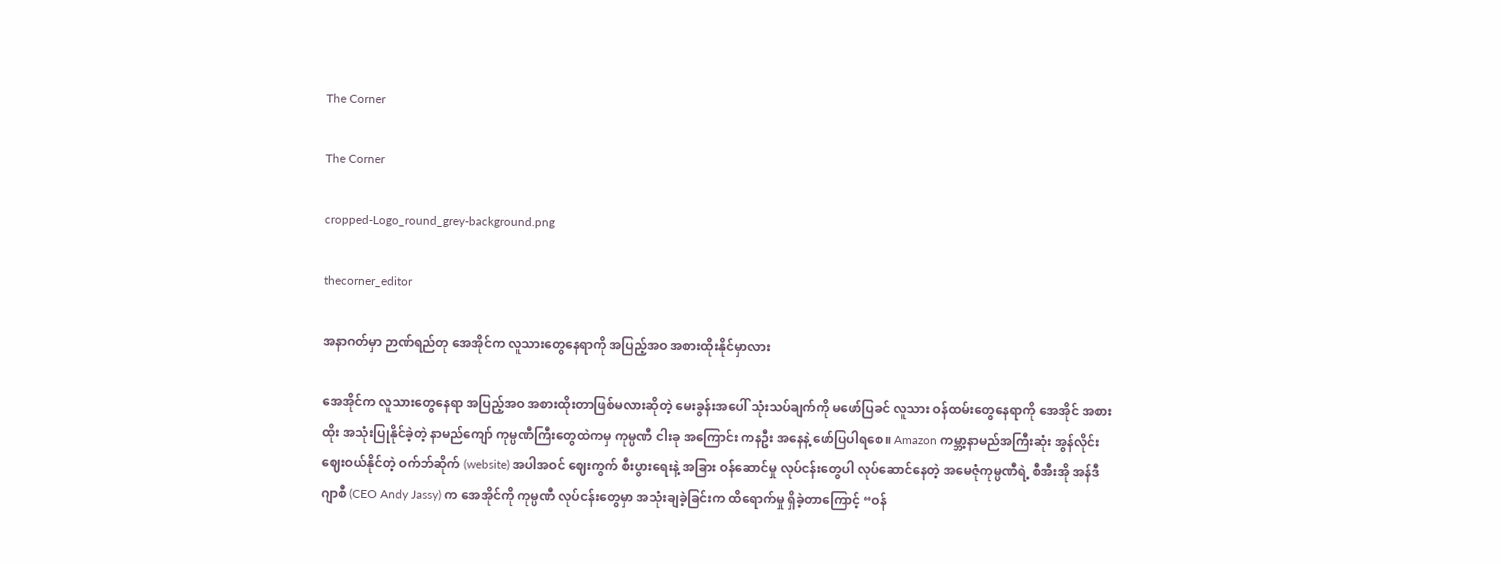The Corner

The Corner

cropped-Logo_round_grey-background.png

thecorner_editor

အနာဂတ်မှာ ဉာဏ်ရည်တု အေအိုင်က လူသားတွေနေရာကို အပြည့်အဝ အစားထိုးနိုင်မှာလား

အေအိုင်က လူသားတွေနေရာ အပြည့်အဝ အစားထိုးတာဖြစ်မလားဆိုတဲ့ မေးခွန်းအပေါ် သုံးသပ်ချက်ကို မဖော်ပြခင် လူသား ဝန်ထမ်းတွေနေရာကို အေအိုင် အစားထိုး အသုံးပြုနိုင်ခဲ့တဲ့ နာမည်ကျော် ကုမ္ပဏီကြီးတွေထဲကမှ ကုမ္ပဏီ ငါးခု အကြောင်း ကနဦး အနေနဲ့ ဖော်ပြပါရစေ။ Amazon ကမ္ဘာ့နာမည်အကြီးဆုံး အွန်လိုင်းဈေးဝယ်နိုင်တဲ့ ဝက်ဘ်ဆိုက် (website) အပါအဝင် ဈေးကွက် စီးပွားရေးနဲ့ အခြား ဝန်ဆောင်မှု လုပ်ငန်းတွေပါ လုပ်ဆောင်နေတဲ့ အမေဇုံကုမ္ပဏီရဲ့ စီအီးအို အန်ဒီဂျာစီ (CEO Andy Jassy) က အေအိုင်ကို ကုမ္ပဏီ လုပ်ငန်းတွေမှာ အသုံးချခဲ့ခြင်းက ထိရောက်မှု ရှိခဲ့တာကြောင့် “ဝန်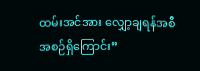ထမ်းအင်အား လျှော့ချရန်အစီအစဉ်ရှိကြောင်း”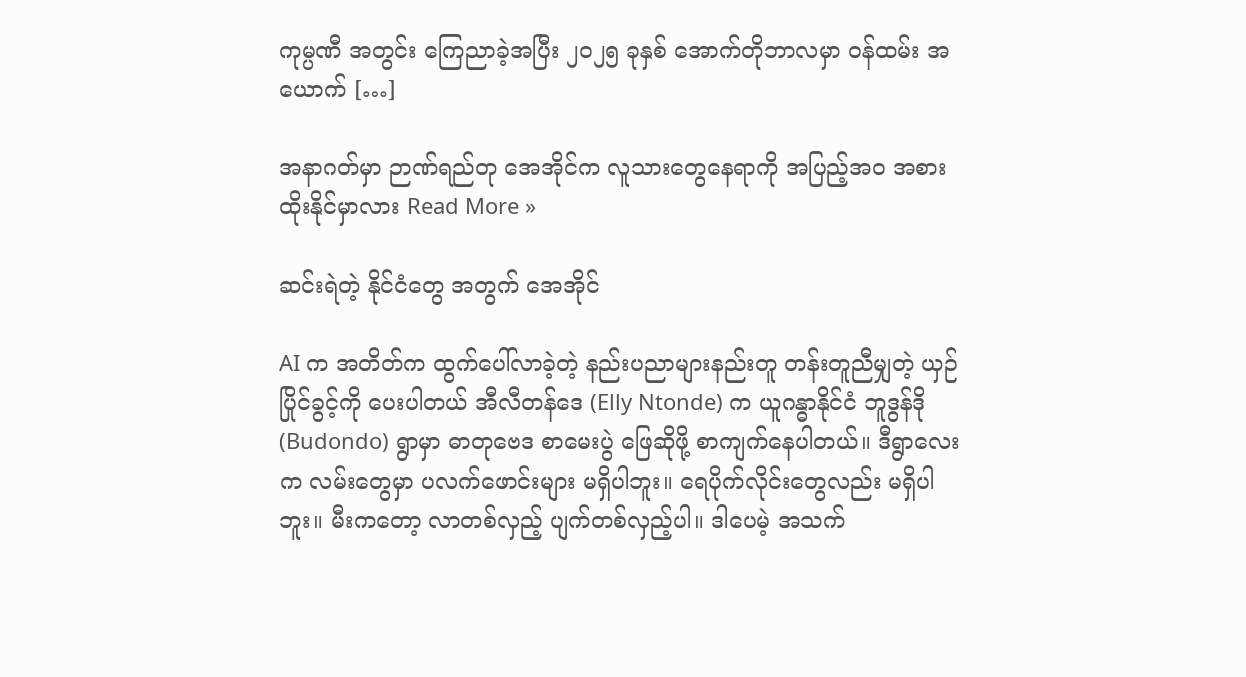ကုမ္ပဏီ အတွင်း ကြေညာခဲ့အပြီး ၂၀၂၅ ခုနှစ်‌ အောက်တိုဘာလမှာ ဝန်ထမ်း အယောက် […]

အနာဂတ်မှာ ဉာဏ်ရည်တု အေအိုင်က လူသားတွေနေရာကို အပြည့်အဝ အစားထိုးနိုင်မှာလား Read More »

ဆင်းရဲတဲ့ နိုင်ငံတွေ အတွက် အေအိုင်

AI က အတိတ်က ထွက်ပေါ်လာခဲ့တဲ့ နည်းပညာများနည်းတူ တန်းတူညီမျှ‌တဲ့ ယှဉ်ပြိုင်ခွင့်ကို ပေးပါတယ် အီလီတန်ဒေ (Elly Ntonde) က ယူဂန္ဓာနိုင်ငံ ဘူဒွန်ဒို (Budondo) ရွာမှာ ဓာတုဗေဒ စာမေးပွဲ ဖြေဆိုဖို့ စာကျက်နေပါတယ်။ ဒီရွာလေးက လမ်းတွေမှာ ပလက်ဖောင်းများ မရှိပါဘူး။ ရေပိုက်လိုင်းတွေလည်း မရှိပါဘူး။ မီးကတော့ လာတစ်လှည့် ပျက်တစ်လှည့်ပါ။ ဒါပေမဲ့ အသက်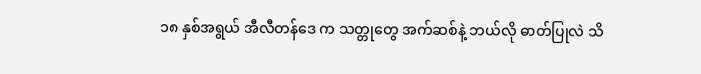၁၈ နှစ်အရွယ် အီလီတန်ဒေ က သတ္တုတွေ အက်ဆစ်နဲ့ ဘယ်လို ဓာတ်ပြုလဲ သိ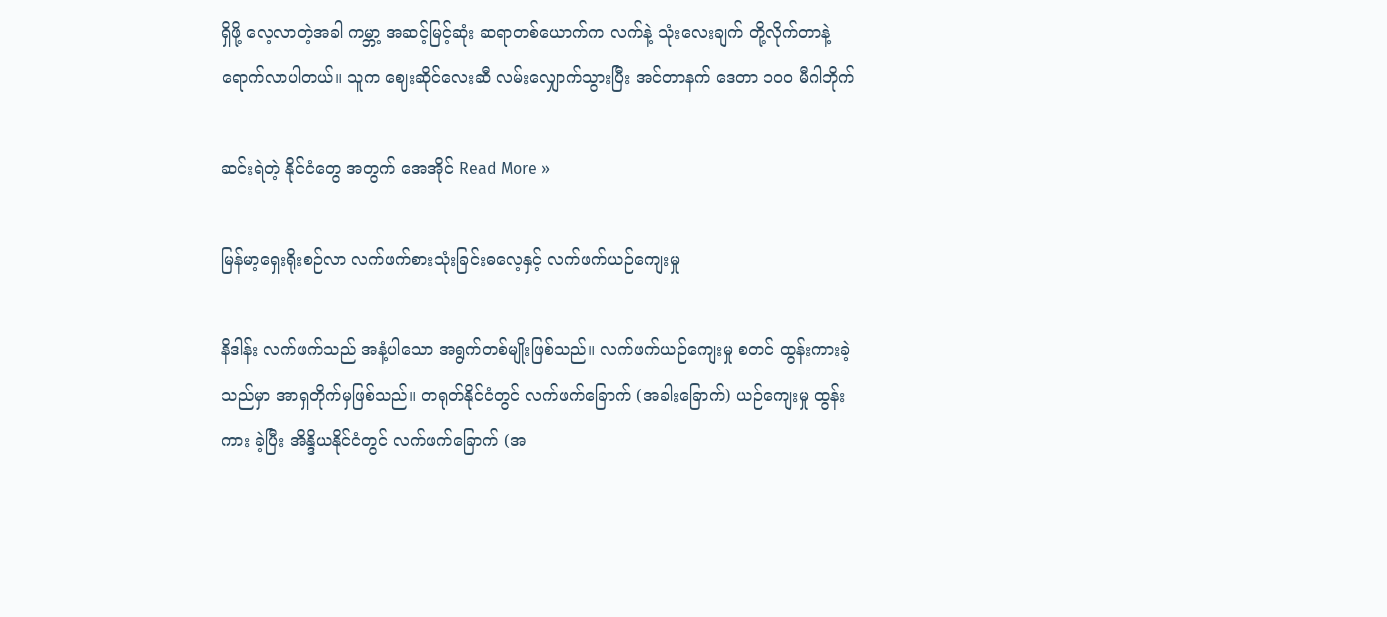ရှိဖို့ လေ့လာတဲ့အခါ ကမ္ဘာ့ အဆင့်မြင့်ဆုံး ဆရာတစ်ယောက်က လက်နဲ့ သုံးလေးချက် တို့လိုက်တာနဲ့ ရောက်လာပါတယ်။ သူက ဈေးဆိုင်လေးဆီ လမ်းလျှောက်သွားပြီး အင်တာနက် ဒေတာ ၁၀၀ မီဂါဘိုက်

ဆင်းရဲတဲ့ နိုင်ငံတွေ အတွက် အေအိုင် Read More »

မြန်မာ့ရှေးရိုးစဉ်လာ လက်ဖက်စားသုံးခြင်းဓလေ့နှင့် လက်ဖက်ယဉ်ကျေးမှု

နိဒါန်း လက်ဖက်သည် အနံ့ပါသော အရွက်တစ်မျိုးဖြစ်သည်။ လက်ဖက်ယဉ်ကျေးမှု စတင် ထွန်းကားခဲ့ သည်မှာ အာရှတိုက်မှဖြစ်သည်။ တရုတ်နိုင်ငံတွင် လက်ဖက်ခြောက် (အခါးခြောက်) ယဉ်ကျေးမှု ထွန်းကား ခဲ့ပြီး အိန္ဒိယနိုင်ငံတွင် လက်ဖက်ခြောက် (အ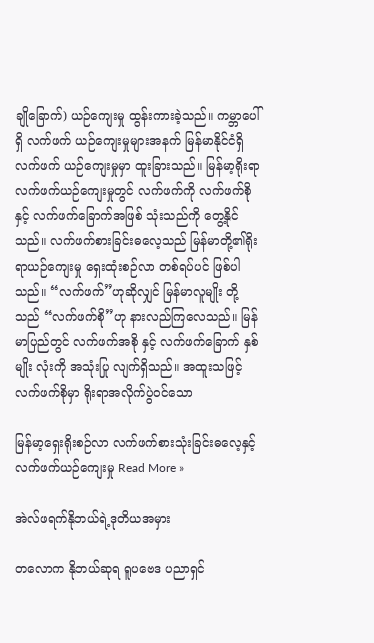ချိုခြောက်) ယဉ်ကျေးမှု ထွန်းကားခဲ့သည်။ ကမ္ဘာပေါ်ရှိ လက်ဖက် ယဉ်ကျေးမှုများအနက် မြန်မာနိုင်ငံရှိ လက်ဖက် ယဉ်ကျေးမှုမှာ ထူးခြားသည်။ မြန်မာ့ရိုးရာ လက်ဖက်ယဉ်ကျေးမှုတွင် လက်ဖက်ကို လက်ဖက်စိုနှင့် လက်ဖက်ခြောက်အဖြစ် သုံးသည်ကို တွေ့နိုင်သည်။ လက်ဖက်စားခြင်းဓလေ့သည် မြန်မာတို့၏ရိုးရာယဉ်ကျေးမှု ရှေးထုံးစဉ်လာ တစ်ရပ်ပင် ဖြစ်ပါသည်။ “လက်ဖက်”ဟုဆိုလျှင် မြန်မာလူမျိုး တို့သည် “လက်ဖက်စို”ဟု နားလည်ကြလေသည်။ မြန်မာပြည်တွင် လက်ဖက်အစို နှင့် လက်ဖက်ခြောက် နှစ်မျိုး လုံးကို အသုံးပြု လျက်ရှိသည်။ အထူးသဖြင့် လက်ဖက်စိုမှာ ရိုးရာအလိုက်ပွဲဝင်သော

မြန်မာ့ရှေးရိုးစဉ်လာ လက်ဖက်စားသုံးခြင်းဓလေ့နှင့် လက်ဖက်ယဉ်ကျေးမှု Read More »

အဲလ်ဖရက်နိုဘယ်ရဲ့ဒုတိယအမှား

တလောက နိုဘယ်ဆုရ ရူပဗေဒ ပညာရှင်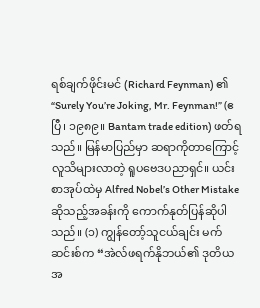ရစ်ချက်ဖိုင်းမင် (Richard Feynman) ၏ “Surely You’re Joking, Mr. Feynman!” (ဧပြီ၊ ၁၉၈၉။ Bantam trade edition) ဖတ်ရသည်။ မြန်မာပြည်မှာ ဆရာကိုတာကြောင့် လူသိများလာတဲ့ ရူပဗေဒပညာရှင်။ ယင်းစာအုပ်ထဲမှ Alfred Nobel’s Other Mistake ဆိုသည့်အခန်းကို ကောက်နုတ်ပြန်ဆိုပါသည်။ (၁) ကျွန်တော့်သူငယ်ချင်း မက်ဆင်းစ်က “အဲလ်ဖရက်နိုဘယ်၏ ဒုတိယအ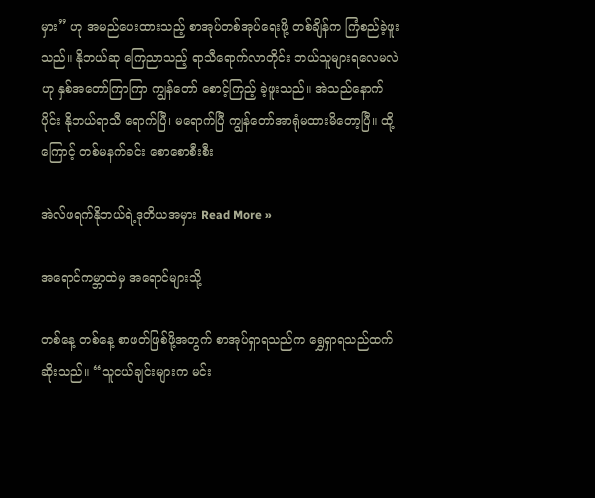မှား” ဟု အမည်ပေးထားသည့် စာအုပ်တစ်အုပ်ရေးဖို့ တစ်ချိန်က ကြံစည်ခဲ့ဖူးသည်။ နိုဘယ်ဆု ကြေညာသည့် ရာသီရောက်လာတိုင်း ဘယ်သူများရလေမလဲဟု နှစ်အတော်ကြာကြာ ကျွန်တော် စောင့်ကြည့် ခဲ့ဖူးသည်။ အဲသည်နောက်ပိုင်း နိုဘယ်ရာသီ ရောက်ပြီ၊ မရောက်ပြီ ကျွန်တော်အာရုံမထားမိတော့ပြီ။ ထို့ကြောင့် တစ်မနက်ခင်း စောစောစီးစီး

အဲလ်ဖရက်နိုဘယ်ရဲ့ဒုတိယအမှား Read More »

အရောင်ကမ္ဘာထဲမှ အရောင်များသို့

တစ်နေ့ တစ်နေ့ စာဖတ်ဖြစ်ဖို့အတွက် စာအုပ်ရှာရသည်က ရွှေရှာရသည်ထက်ဆိုးသည်။ “သူငယ်ချင်းများက မင်း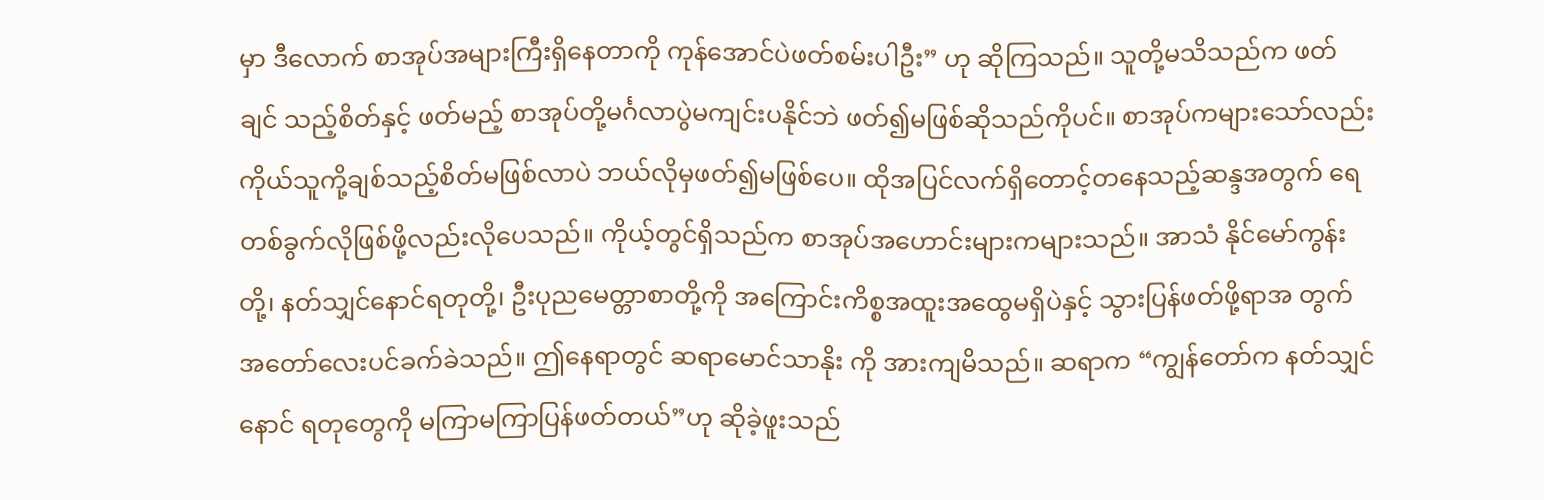မှာ ဒီလောက် စာအုပ်အများကြီးရှိနေတာကို ကုန်အောင်ပဲဖတ်စမ်းပါဦး” ဟု ဆိုကြသည်။ သူတို့မသိသည်က ဖတ်ချင် သည့်စိတ်နှင့် ဖတ်မည့် စာအုပ်တို့မင်္ဂလာပွဲမကျင်းပနိုင်ဘဲ ဖတ်၍မဖြစ်ဆိုသည်ကိုပင်။ စာအုပ်ကများသော်လည်း ကိုယ်သူကို့ချစ်သည့်စိတ်မဖြစ်လာပဲ ဘယ်လိုမှဖတ်၍မဖြစ်ပေ။ ထိုအပြင်လက်ရှိတောင့်တနေသည့်ဆန္ဒအတွက် ရေတစ်ခွက်လိုဖြစ်ဖို့လည်းလိုပေသည်။ ကိုယ့်တွင်ရှိသည်က စာအုပ်အဟောင်းများကများသည်။ အာသံ နိုင်မော်ကွန်းတို့၊ နတ်သျှင်နောင်ရတုတို့၊ ဦးပုညမေတ္တာစာတို့ကို အကြောင်းကိစ္စအထူးအထွေမရှိပဲနှင့် သွားပြန်ဖတ်ဖို့ရာအ တွက်အတော်လေးပင်ခက်ခဲသည်။ ဤနေရာတွင် ဆရာမောင်သာနိုး ကို အားကျမိသည်။ ဆရာက “ကျွန်တော်က နတ်သျှင်နောင် ရတုတွေကို မကြာမကြာပြန်ဖတ်တယ်”ဟု ဆိုခဲ့ဖူးသည်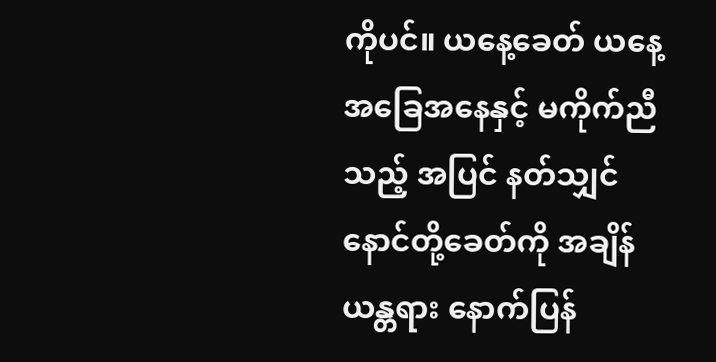ကိုပင်။ ယနေ့ခေတ် ယနေ့ အခြေအနေနှင့် မကိုက်ညီသည့် အပြင် နတ်သျှင်နောင်တို့ခေတ်ကို အချိန်ယန္တရား နောက်ပြန်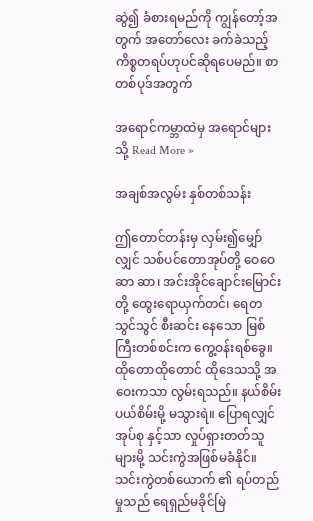ဆွဲ၍ ခံစားရမည်ကို ကျွန်တော့်အတွက် အတော်လေး ခက်ခဲသည့်ကိစ္စတရပ်ဟုပင်ဆိုရပေမည်။ စာတစ်ပုဒ်အတွက်

အရောင်ကမ္ဘာထဲမှ အရောင်များသို့ Read More »

အချစ်အလွမ်း နှစ်တစ်သန်း

ဤတောင်တန်းမှ လှမ်း၍မျှော်လျှင် သစ်ပင်တောအုပ်တို့ ဝေဝေဆာ ဆာ၊ အင်းအိုင်ချောင်းမြောင်းတို့ ထွေးရောယှက်တင်၊ ရေတသွင်သွင် စီးဆင်း နေသော မြစ်ကြီးတစ်စင်းက ကွေ့ဝန်းရစ်ခွေ။ ထိုတောထိုတောင် ထိုဒေသသို့ အဝေးကသာ လွမ်းရသည်။ နယ်စိမ်းပယ်စိမ်းမို့ မသွားရဲ။ ပြောရလျှင် အုပ်စု နှင့်သာ လှုပ်ရှားတတ်သူများမို့ သင်းကွဲအဖြစ်မခံနိုင်။ သင်းကွဲတစ်ယောက် ၏ ရပ်တည်မှုသည် ရေရှည်မခိုင်မြဲ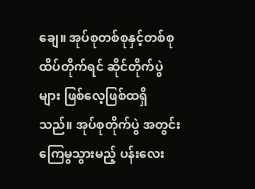ချေ။ အုပ်စုတစ်စုနှင့်တစ်စု ထိပ်တိုက်ရင် ဆိုင်တိုက်ပွဲများ ဖြစ်လေ့ဖြစ်ထရှိသည်။ အုပ်စုတိုက်ပွဲ အတွင်း ကြေမွသွားမည့် ပန်းလေး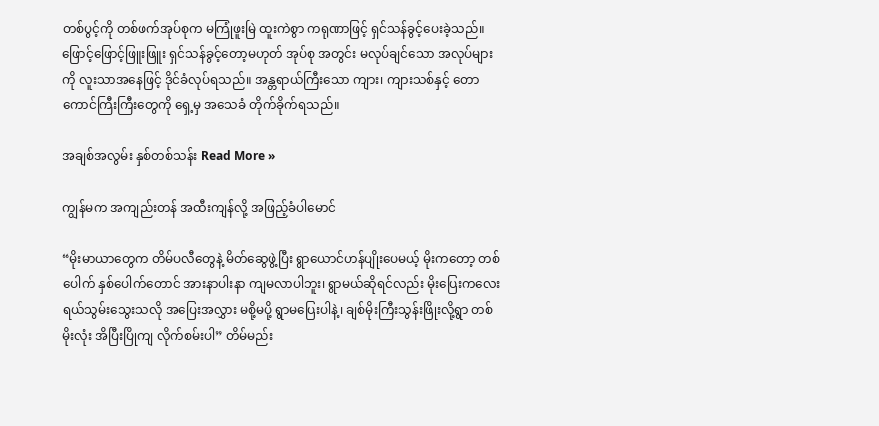တစ်ပွင့်ကို တစ်ဖက်အုပ်စုက မကြုံဖူးမြဲ ထူးကဲစွာ ကရုဏာဖြင့် ရှင်သန်ခွင့်ပေးခဲ့သည်။ ဖြောင့်ဖြောင့်ဖြူးဖြူး ရှင်သန်ခွင့်တော့မဟုတ် အုပ်စု အတွင်း မလုပ်ချင်သော အလုပ်များကို လူးသာအနေဖြင့် ဒိုင်ခံလုပ်ရသည်။ အန္တရာယ်ကြီးသော ကျား၊ ကျားသစ်နှင့် တောကောင်ကြီးကြီးတွေကို ရှေ့မှ အသေခံ တိုက်ခိုက်ရသည်။

အချစ်အလွမ်း နှစ်တစ်သန်း Read More »

ကျွန်မက အကျည်းတန် အထီးကျန်လို့ အဖြည့်ခံပါမောင်

“မိုးမာယာတွေက တိမ်ပလီတွေနဲ့ မိတ်ဆွေဖွဲ့ပြီး ရွာယောင်ဟန်ပျိုးပေမယ့် မိုးကတော့ တစ်ပေါက် နှစ်ပေါက်တောင် အားနာပါးနာ ကျမလာပါဘူး၊ ရွာမယ်ဆိုရင်လည်း မိုးပြေးကလေး ရယ်သွမ်းသွေးသလို အပြေးအလွှား မစို့မပို့ ရွာမပြေးပါနဲ့၊ ချစ်မိုးကြီးသွန်းဖြိုးလို့ရွာ တစ်မိုးလုံး အိပြီးပြိုကျ လိုက်စမ်းပါ” တိမ်မည်း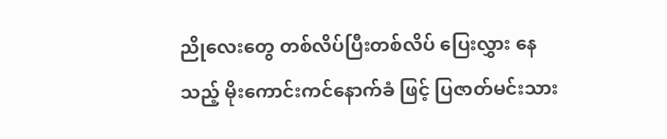ညိုလေးတွေ တစ်လိပ်ပြီးတစ်လိပ် ပြေးလွှား နေသည့် မိုးကောင်းကင်နောက်ခံ ဖြင့် ပြဇာတ်မင်းသား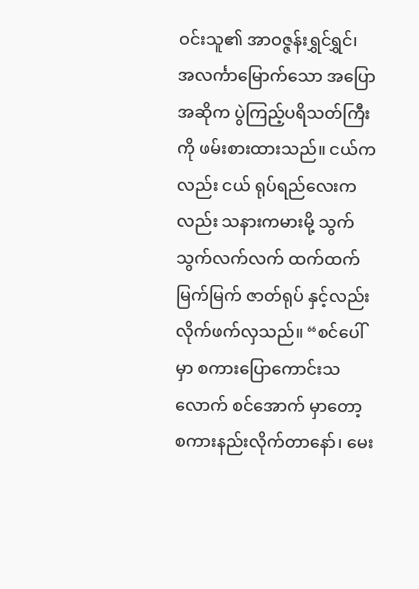ဝင်းသူ၏ အာဝဇ္ဇန်းရွှင်ရွှင်၊ အလင်္ကာမြောက်သော အပြောအဆိုက ပွဲကြည့်ပရိသတ်ကြီးကို ဖမ်းစားထားသည်။ ငယ်ကလည်း ငယ် ရုပ်ရည်လေးကလည်း သနားကမားမို့ သွက်သွက်လက်လက် ထက်ထက်မြက်မြက် ဇာတ်ရုပ် နှင့်လည်း လိုက်ဖက်လှသည်။ “စင်ပေါ်မှာ စကားပြောကောင်းသလောက် စင်အောက် မှာတော့ စကားနည်းလိုက်တာနော်၊ မေး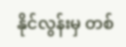နိုင်လွန်းမှ တစ်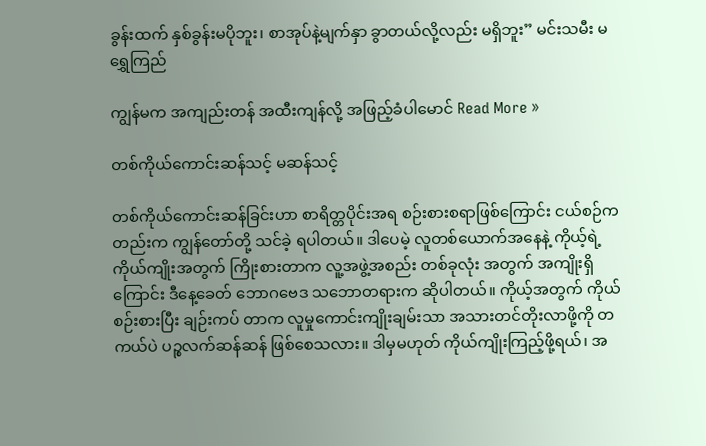ခွန်းထက် နှစ်ခွန်းမပိုဘူး၊ စာအုပ်နဲ့မျက်နှာ ခွာတယ်လို့လည်း မရှိဘူး” မင်းသမီး မရွှေကြည်

ကျွန်မက အကျည်းတန် အထီးကျန်လို့ အဖြည့်ခံပါမောင် Read More »

တစ်ကိုယ်ကောင်းဆန်သင့် မဆန်သင့်

တစ်ကိုယ်ကောင်းဆန်ခြင်းဟာ စာရိတ္တပိုင်းအရ စဉ်းစားစရာဖြစ်‌ကြောင်း ငယ်စဉ်ကတည်းက ကျွန်တော်တို့ သင်ခဲ့ ရပါတယ်။ ဒါပေမဲ့ လူတစ်ယောက်အနေနဲ့ ကိုယ့်ရဲ့ ကိုယ်ကျိုးအတွက် ကြိုးစားတာက လူ့အဖွဲ့အစည်း တစ်ခုလုံး အတွက် အကျိုးရှိကြောင်း ဒီနေ့ခေတ် ဘောဂဗေဒ သဘောတရားက ဆိုပါတယ်။ ကိုယ့်အတွက် ကိုယ်စဉ်းစားပြီး ချဉ်းကပ် တာက လူမှုကောင်းကျိုးချမ်းသာ အသားတင်တိုးလာဖို့ကို တကယ်ပဲ ပဉ္စလက်ဆန်ဆန် ဖြစ်စေသလား။ ဒါမှမဟုတ် ကိုယ်ကျိုးကြည့်ဖို့ရယ်၊ အ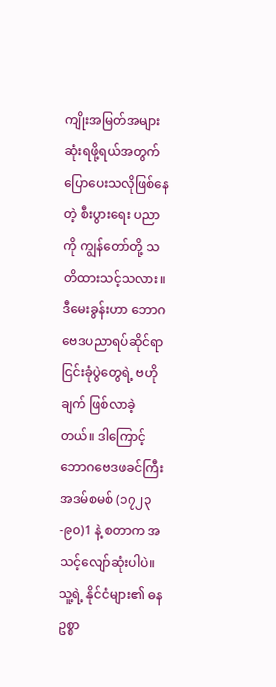ကျိုးအမြတ်အများဆုံးရဖို့ရယ်အတွက် ပြောပေးသလိုဖြစ်နေတဲ့ စီးပွားရေး ပညာကို ကျွန်တော်တို့ သတိထားသင့်သလား။ ဒီမေးခွန်းဟာ ဘောဂဗေဒပညာရပ်ဆိုင်ရာ ငြင်းခုံပွဲတွေရဲ့ ဗဟိုချက် ဖြစ်လာခဲ့တယ်။ ဒါကြောင့် ဘောဂဗေဒဖခင်ကြီး အဒမ်စမစ် (၁၇၂၃-၉၀)1 နဲ့ စတာက အသင့်လျော်ဆုံးပါပဲ။ သူ့ရဲ့ နိုင်ငံများ၏ ဓနဥစ္စာ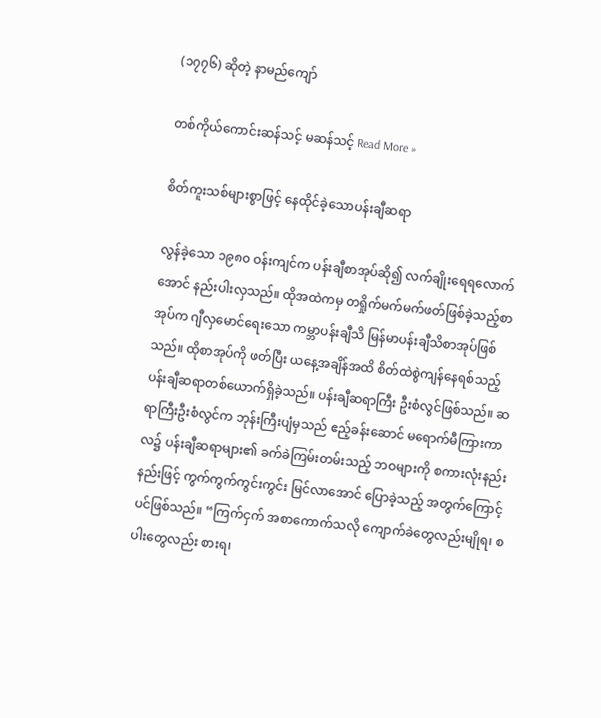(၁၇၇၆) ဆိုတဲ့ နာမည်ကျော်

တစ်ကိုယ်ကောင်းဆန်သင့် မဆန်သင့် Read More »

စိတ်ကူးသစ်များစွာဖြင့် နေထိုင်ခဲ့သောပန်းချီဆရာ

လွန်ခဲ့သော ၁၉၈၀ ဝန်းကျင်က ပန်းချီစာအုပ်ဆို၍ လက်ချိုးရေရလောက်အောင် နည်းပါးလှသည်။ ထိုအထဲကမှ တရှိုက်မက်မက်ဖတ်ဖြစ်ခဲ့သည့်စာအုပ်က ဂျီလှမောင်ရေးသော ကမ္ဘာပန်းချီသိ မြန်မာပန်းချီသိစာအုပ်ဖြစ်သည်။ ထိုစာအုပ်ကို ဖတ်ပြီး ယနေ့အချိန်အထိ စိတ်ထဲစွဲကျန်နေရစ်သည့် ပန်းချီဆရာတစ်ယောက်ရှိခဲ့သည်။ ပန်းချီဆရာကြီး ဦးစံလွင်ဖြစ်သည်။ ဆရာကြီးဦးစံလွင်က ဘုန်းကြီးပျံမှသည် ဧည့်ခန်းဆောင် မရောက်မီကြားကာလ၌ ပန်းချီဆရာများ၏ ခက်ခဲကြမ်းတမ်းသည့် ဘဝများကို စကားလုံးနည်းနည်းဖြင့် ကွက်ကွက်ကွင်းကွင်း မြင်လာအောင် ပြောခဲ့သည့် အတွက်ကြောင့်ပင်ဖြစ်သည်။ “ကြက်ငှက် အစာကောက်သလို ကျောက်ခဲတွေလည်းမျိုရ၊ စပါးတွေလည်း စားရ၊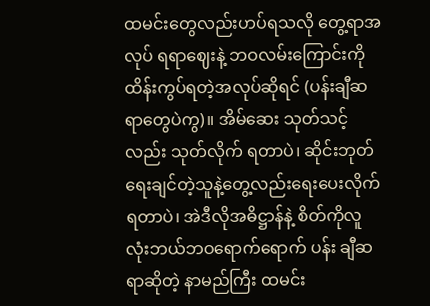ထမင်းတွေလည်းဟပ်ရသလို တွေ့ရာအလုပ် ရရာဈေးနဲ့ ဘဝလမ်းကြောင်းကိုထိန်းကွပ်ရတဲ့အလုပ်ဆိုရင် (ပန်းချီဆရာတွေပဲကွ)။ အိမ်ဆေး သုတ်သင့်လည်း သုတ်လိုက် ရတာပဲ၊ ဆိုင်းဘုတ်ရေးချင်တဲ့သူနဲ့တွေ့လည်းရေးပေးလိုက်ရတာပဲ၊ အဲဒီလိုအဓိဋ္ဌာန်နဲ့ စိတ်ကိုလူလုံးဘယ်ဘဝရောက်ရောက် ပန်း ချီဆရာဆိုတဲ့ နာမည်ကြီး ထမင်း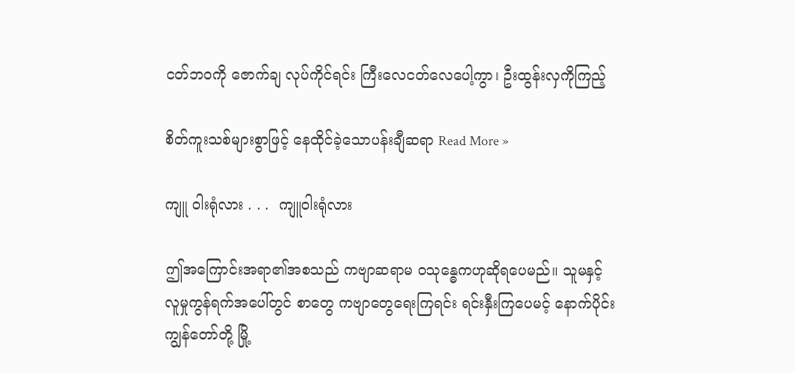ငတ်ဘဝကို ဇောက်ချ လုပ်ကိုင်ရင်း ကြီးလေငတ်လေပေါ့ကွာ၊ ဦးထွန်းလှကိုကြည့်

စိတ်ကူးသစ်များစွာဖြင့် နေထိုင်ခဲ့သောပန်းချီဆရာ Read More »

ကျူ ဝါးရုံလား . . .  ကျူဝါးရုံလား

ဤအကြောင်းအရာ၏အစသည် ကဗျာဆရာမ ဝသုန္ဓေကဟုဆိုရပေမည်။ သူမနှင့် လူမှုကွန်ရက်အပေါ်တွင် စာတွေ ကဗျာတွေ‌ရေးကြရင်း ရင်းနှီးကြပေမင့် နောက်ပိုင်းကျွန်တော်တို့ မြို့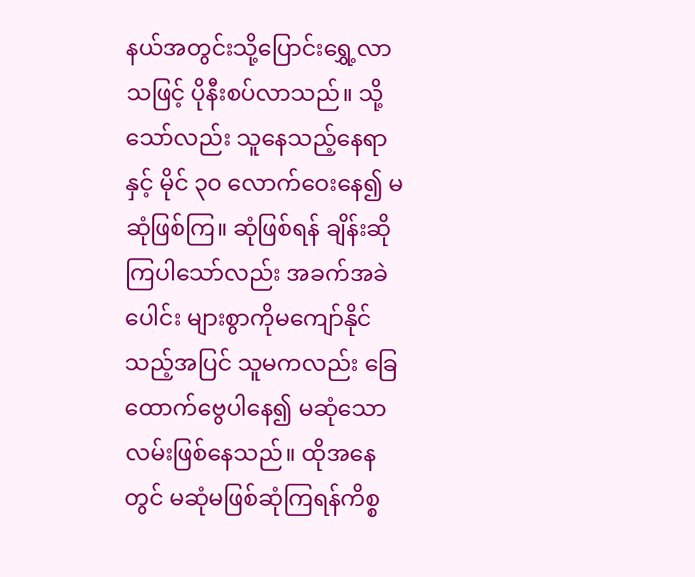နယ်အတွင်းသို့ပြောင်း‌ရွှေ့လာသဖြင့် ပိုနီးစပ်လာသည်။ သို့သော်လည်း သူနေသည့်နေရာ နှင့် မိုင် ၃၀ လောက်ဝေးနေ၍ မဆုံဖြစ်ကြ။ ဆုံဖြစ်ရန် ချိန်းဆိုကြပါသော်လည်း အခက်အခဲပေါင်း များစွာကိုမကျော်နိုင်သည့်အပြင် သူမကလည်း ခြေထောက်ဗွေပါနေ၍ မဆုံသောလမ်းဖြစ်နေသည်။ ထိုအနေတွင် မဆုံမဖြစ်ဆုံကြရန်ကိစ္စ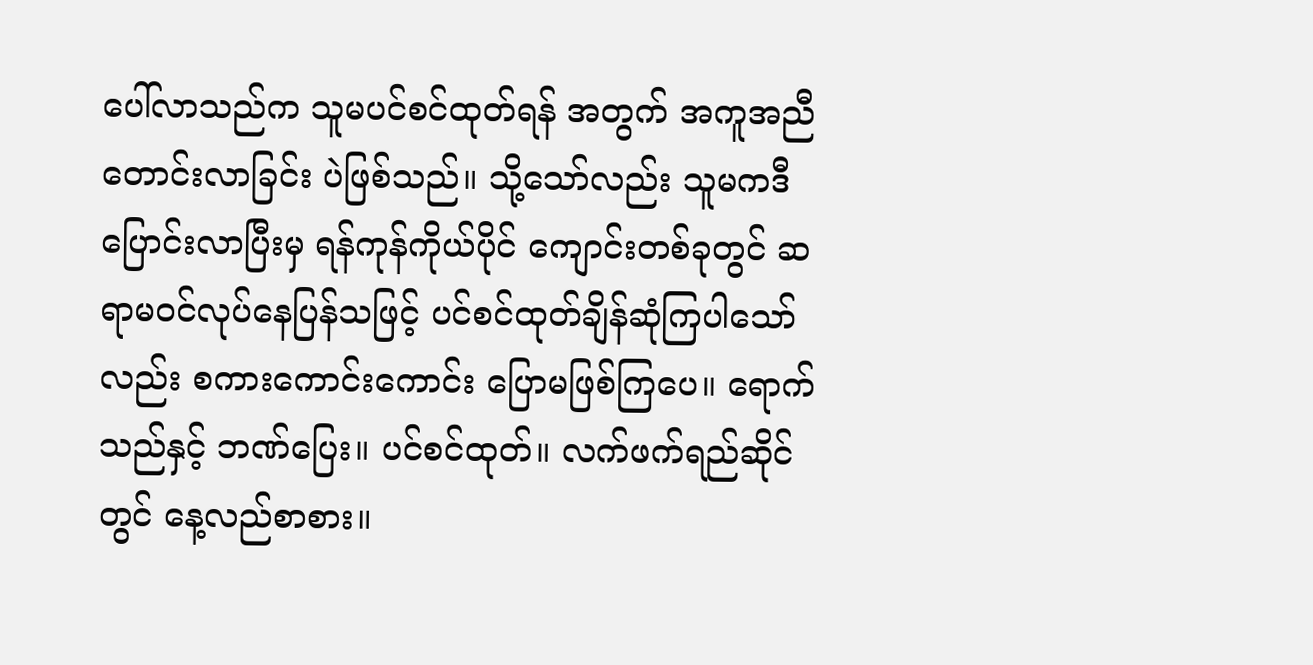ပေါ်လာသည်က သူမပင်စင်ထုတ်ရန် အတွက် အကူအညီ တောင်းလာခြင်း ပဲဖြစ်သည်။ သို့သော်လည်း သူမကဒီပြောင်းလာပြီးမှ ရန်ကုန်ကိုယ်ပိုင် ကျောင်းတစ်ခုတွင် ဆရာမဝင်လုပ်နေပြန်သဖြင့် ပင်စင်ထုတ်ချိန်ဆုံကြပါသော်လည်း စကားကောင်းကောင်း ပြောမဖြစ်ကြပေ။ ရောက်သည်နှင့် ဘဏ်ပြေး။ ပင်စင်ထုတ်။ လက်ဖက်ရည်ဆိုင်တွင် နေ့လည်စာစား။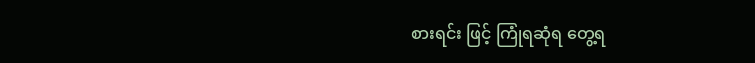စားရင်း ဖြင့် ကြုံရဆုံရ တွေ့ရ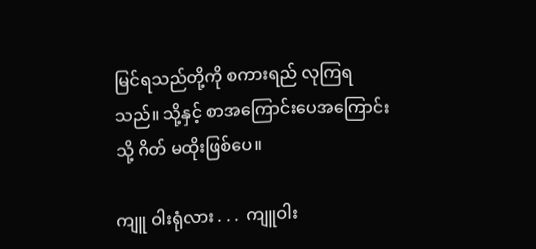မြင်ရသည်တို့ကို စကားရည် လုကြရသည်။ သို့နှင့် စာအကြောင်းပေအကြောင်းသို့ ဂိတ် မထိုးဖြစ်ပေ။

ကျူ ဝါးရုံလား . . .  ကျူဝါး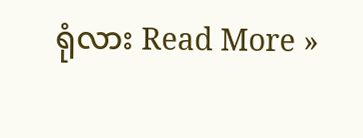ရုံလား Read More »